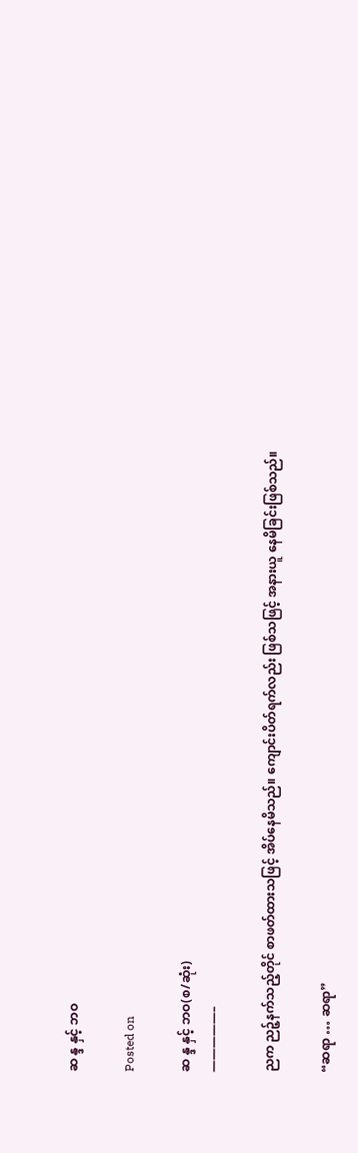ဆ န္ဒ နှင့် ဘဝ

Posted on

ဆ န္ဒ နှင့် ဘဝ(စ/ဆုံး)
—————–

ညက ညဉ့်နက်သည့်တိုင် စာဖတ်ထားသဖြင့် အိပ်နေမိသည်။ ကျောင်းပိတ်ရက်လည်း ဖြစ်သဖြင့် အနားယူ နေမိခြင်းဖြစ်သည်။

“ဆရာ … ဆရာ”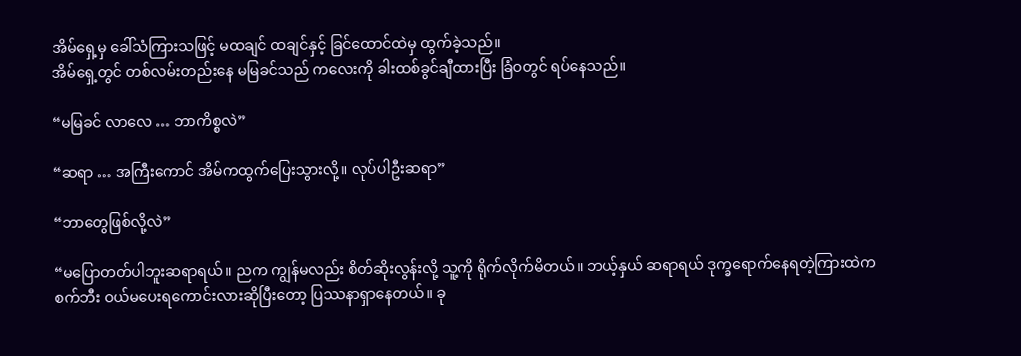အိမ်ရှေ့မှ ခေါ်သံကြားသဖြင့် မထချင် ထချင်နှင့် ခြင်ထောင်ထဲမှ ထွက်ခဲ့သည်။
အိမ်ရှေ့တွင် တစ်လမ်းတည်းနေ မမြခင်သည် ကလေးကို ခါးထစ်ခွင်ချီထားပြီး ခြံဝတွင် ရပ်နေသည်။

“မမြခင် လာလေ … ဘာကိစ္စလဲ”

“ဆရာ … အကြီးကောင် အိမ်ကထွက်ပြေးသွားလို့။ လုပ်ပါဦးဆရာ”

“ဘာတွေဖြစ်လို့လဲ”

“မပြောတတ်ပါဘူးဆရာရယ်။ ညက ကျွန်မလည်း စိတ်ဆိုးလွန်းလို့ သူ့ကို ရိုက်လိုက်မိတယ်။ ဘယ့်နှယ် ဆရာရယ် ဒုက္ခရောက်နေရတဲ့ကြားထဲက စက်ဘီး ဝယ်မပေးရကောင်းလားဆိုပြီးတော့ ပြဿနာရှာနေတယ်။ ခု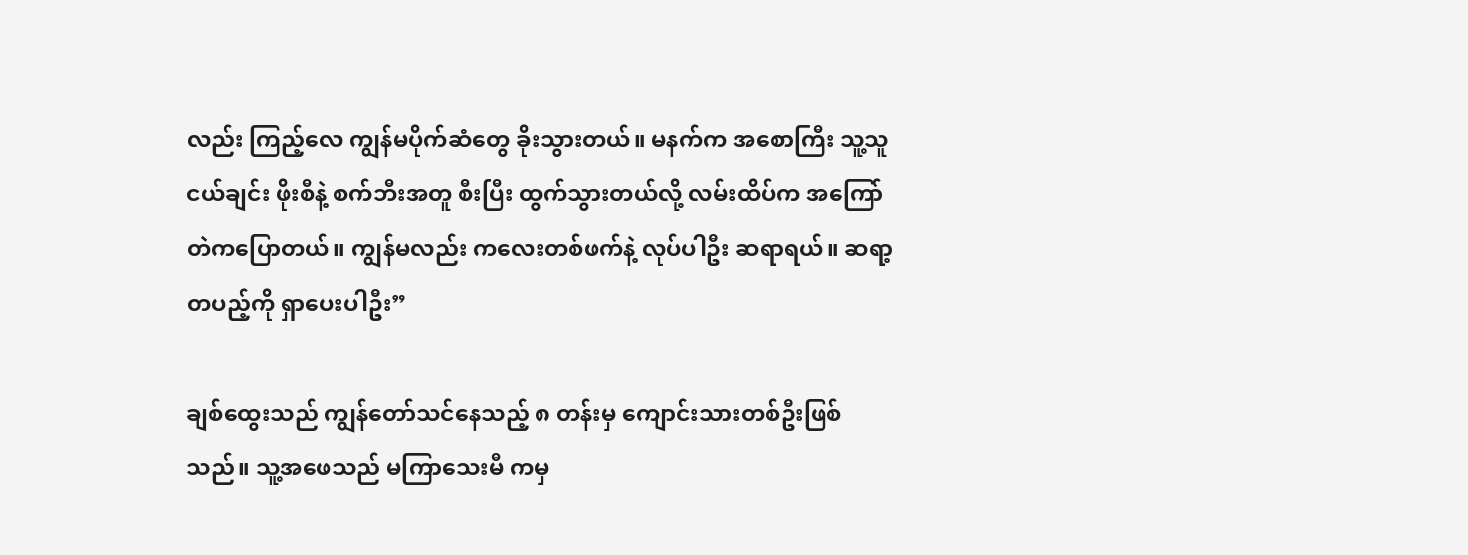လည်း ကြည့်လေ ကျွန်မပိုက်ဆံတွေ ခိုးသွားတယ်။ မနက်က အစောကြီး သူ့သူငယ်ချင်း ဖိုးစီနဲ့ စက်ဘီးအတူ စီးပြီး ထွက်သွားတယ်လို့ လမ်းထိပ်က အကြော်တဲကပြောတယ်။ ကျွန်မလည်း ကလေးတစ်ဖက်နဲ့ လုပ်ပါဦး ဆရာရယ်။ ဆရာ့တပည့်ကို ရှာပေးပါဦး”

ချစ်ထွေးသည် ကျွန်တော်သင်နေသည့် ၈ တန်းမှ ကျောင်းသားတစ်ဦးဖြစ်သည်။ သူ့အဖေသည် မကြာသေးမီ ကမှ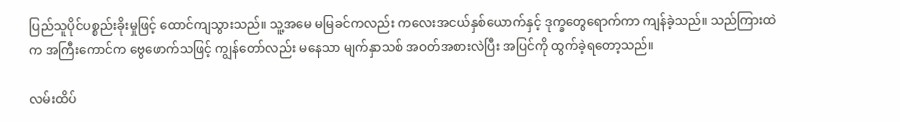ပြည်သူပိုင်ပစ္စည်းခိုးမှုဖြင့် ထောင်ကျသွားသည်။ သူ့အမေ မမြခင်ကလည်း ကလေးအငယ်နှစ်ယောက်နှင့် ဒုက္ခတွေရောက်ကာ ကျန်ခဲ့သည်။ သည်ကြားထဲက အကြီးကောင်က ဗွေဖောက်သဖြင့် ကျွန်တော်လည်း မနေသာ မျက်နှာသစ် အဝတ်အစားလဲပြီး အပြင်ကို ထွက်ခဲ့ရတော့သည်။

လမ်းထိပ်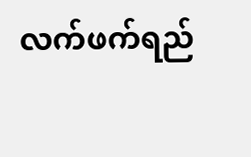လက်ဖက်ရည်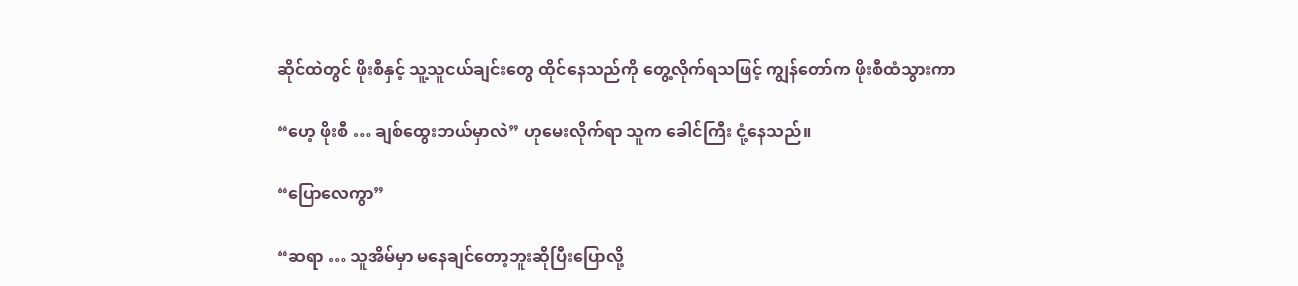ဆိုင်ထဲတွင် ဖိုးစီနှင့် သူ့သူငယ်ချင်းတွေ ထိုင်နေသည်ကို တွေ့လိုက်ရသဖြင့် ကျွန်တော်က ဖိုးစီထံသွားကာ

“ဟေ့ ဖိုးစီ … ချစ်ထွေးဘယ်မှာလဲ” ဟုမေးလိုက်ရာ သူက ခေါင်ကြီး ငုံ့နေသည်။

“ပြောလေကွာ”

“ဆရာ … သူအိမ်မှာ မနေချင်တော့ဘူးဆိုပြီးပြောလို့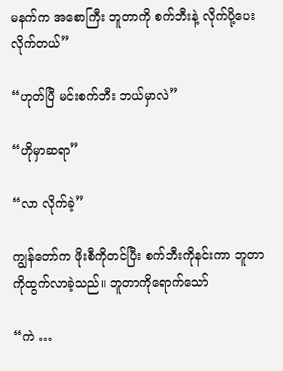မနက်က အစောကြီး ဘူတာကို စက်ဘီးနဲ့ လိုက်ပို့ပေး လိုက်တယ်”

“ဟုတ်ပြီ မင်းစက်ဘီး ဘယ်မှာလဲ”

“ဟိုမှာဆရာ”

“လာ လိုက်ခဲ့”

ကျွန်တော်က ဖိုးစီကိုတင်ပြီး စက်ဘီးကိုနင်းကာ ဘူတာကိုထွက်လာခဲ့သည်။ ဘူတာကိုရောက်သော်

“ကဲ …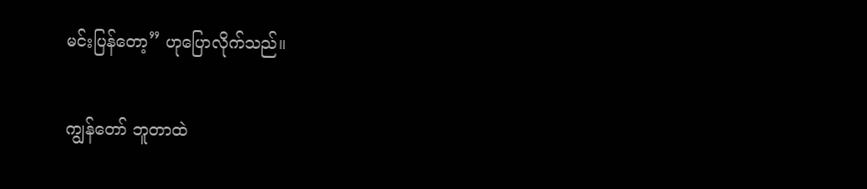မင်းပြန်တော့” ဟုပြောလိုက်သည်။

ကျွန်တော် ဘူတာထဲ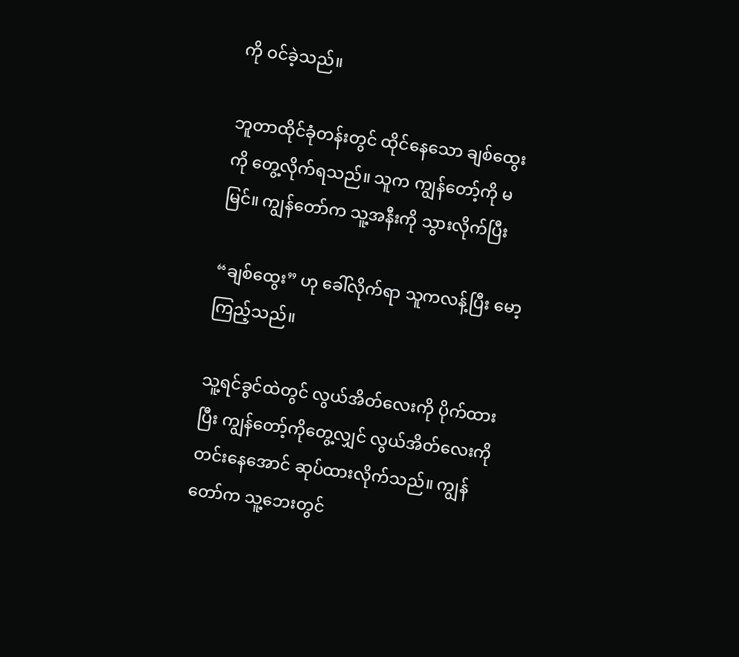ကို ဝင်ခဲ့သည်။

ဘူတာထိုင်ခုံတန်းတွင် ထိုင်နေသော ချစ်ထွေးကို တွေ့လိုက်ရသည်။ သူက ကျွန်တော့်ကို မမြင်။ ကျွန်တော်က သူ့အနီးကို သွားလိုက်ပြီး

“ချစ်ထွေး” ဟု ခေါ်လိုက်ရာ သူကလန့်ပြီး မော့ကြည့်သည်။

သူ့ရင်ခွင်ထဲတွင် လွယ်အိတ်လေးကို ပိုက်ထားပြီး ကျွန်တော့်ကိုတွေ့လျှင် လွယ်အိတ်လေးကို တင်းနေအောင် ဆုပ်ထားလိုက်သည်။ ကျွန်တော်က သူ့ဘေးတွင်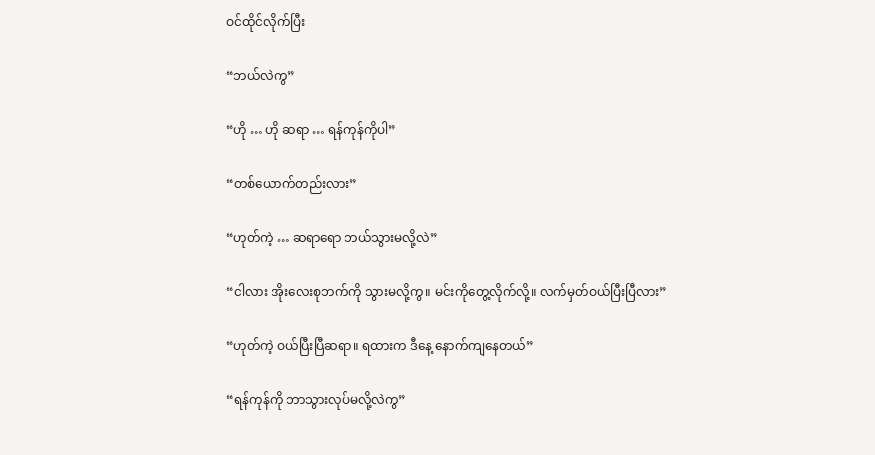ဝင်ထိုင်လိုက်ပြီး

“ဘယ်လဲကွ”

“ဟို … ဟို ဆရာ … ရန်ကုန်ကိုပါ”

“တစ်ယောက်တည်းလား”

“ဟုတ်ကဲ့ … ဆရာရော ဘယ်သွားမလို့လဲ”

“ငါလား အိုးလေးစုဘက်ကို သွားမလို့ကွ။ မင်းကိုတွေ့လိုက်လို့။ လက်မှတ်ဝယ်ပြီးပြီလား”

“ဟုတ်ကဲ့ ဝယ်ပြီးပြီဆရာ။ ရထားက ဒီနေ့ နောက်ကျနေတယ်”

“ရန်ကုန်ကို ဘာသွားလုပ်မလို့လဲကွ”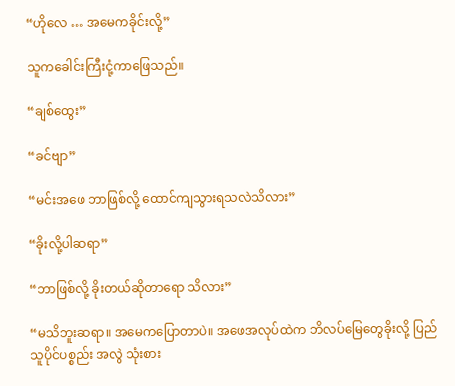“ဟိုလေ … အမေကခိုင်းလို့”

သူကခေါင်းကြီးငုံ့ကာဖြေသည်။

“ချစ်ထွေး”

“ခင်ဗျာ”

“မင်းအဖေ ဘာဖြစ်လို့ ထောင်ကျသွားရသလဲသိလား”

“ခိုးလို့ပါဆရာ”

“ဘာဖြစ်လို့ ခိုးတယ်ဆိုတာရော သိလား”

“မသိဘူးဆရာ။ အမေကပြောတာပဲ။ အဖေအလုပ်ထဲက ဘိလပ်မြေတွေခိုးလို့ ပြည်သူပိုင်ပစ္စည်း အလွဲ သုံးစား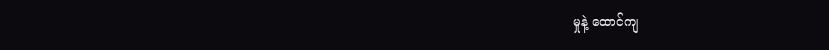မှုနဲ့ ထောင်ကျ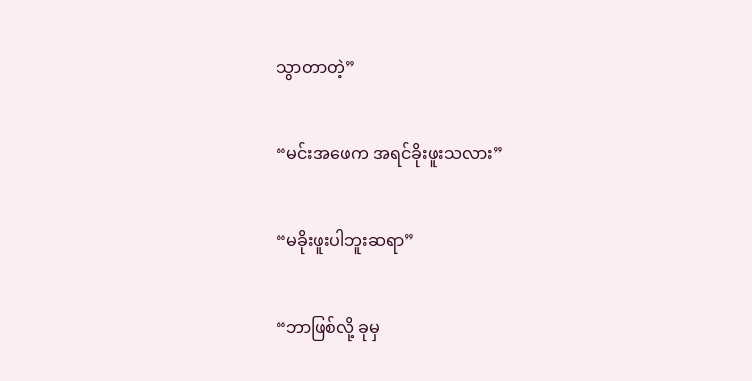သွာတာတဲ့”

“မင်းအဖေက အရင်ခိုးဖူးသလား”

“မခိုးဖူးပါဘူးဆရာ”

“ဘာဖြစ်လို့ ခုမှ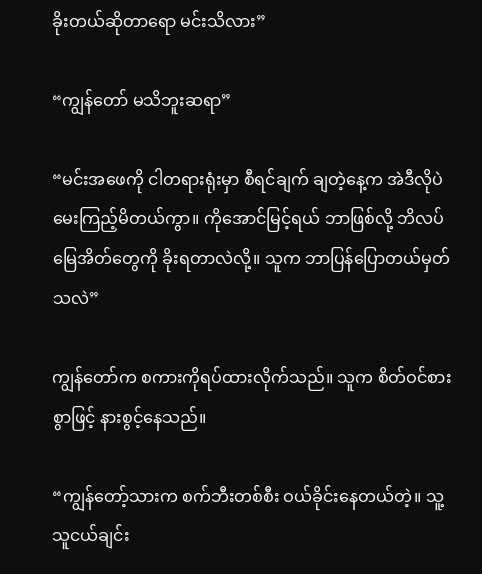ခိုးတယ်ဆိုတာရော မင်းသိလား”

“ကျွန်တော် မသိဘူးဆရာ”

“မင်းအဖေကို ငါတရားရုံးမှာ စီရင်ချက် ချတဲ့နေ့က အဲဒီလိုပဲ မေးကြည့်မိတယ်ကွာ။ ကိုအောင်မြင့်ရယ် ဘာဖြစ်လို့ ဘိလပ်မြေအိတ်တွေကို ခိုးရတာလဲလို့။ သူက ဘာပြန်ပြောတယ်မှတ်သလဲ”

ကျွန်တော်က စကားကိုရပ်ထားလိုက်သည်။ သူက စိတ်ဝင်စားစွာဖြင့် နားစွင့်နေသည်။

“ကျွန်တော့်သားက စက်ဘီးတစ်စီး ဝယ်ခိုင်းနေတယ်တဲ့။ သူ့သူငယ်ချင်း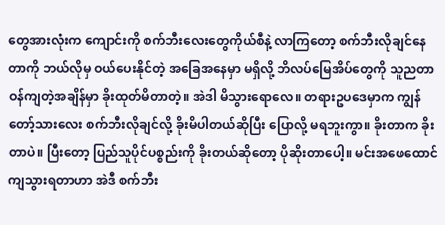တွေအားလုံးက ကျောင်းကို စက်ဘီးလေးတွေကိုယ်စီနဲ့ လာကြတော့ စက်ဘီးလိုချင်နေတာကို ဘယ်လိုမှ ဝယ်ပေးနိုင်တဲ့ အခြေအနေမှာ မရှိလို့ ဘိလပ်မြေအိပ်တွေကို သူညတာဝန်ကျတဲ့အချိန်မှာ ခိုးထုတ်မိတာတဲ့။ အဲဒါ မိသွားရောလေ။ တရားဥပဒေမှာက ကျွန်တော့်သားလေး စက်ဘီးလိုချင်လို့ ခိုးမိပါတယ်ဆိုပြီး ပြောလို့ မရဘူးကွာ။ ခိုးတာက ခိုးတာပဲ။ ပြီးတော့ ပြည်သူပိုင်ပစ္စည်းကို ခိုးတယ်ဆိုတော့ ပိုဆိုးတာပေါ့။ မင်းအဖေထောင်ကျသွားရတာဟာ အဲဒီ စက်ဘီး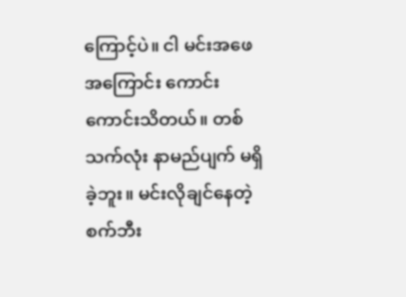ကြောင့်ပဲ။ ငါ မင်းအဖေအကြောင်း ကောင်းကောင်းသိတယ်။ တစ်သက်လုံး နာမည်ပျက် မရှိခဲ့ဘူး။ မင်းလိုချင်နေတဲ့ စက်ဘီး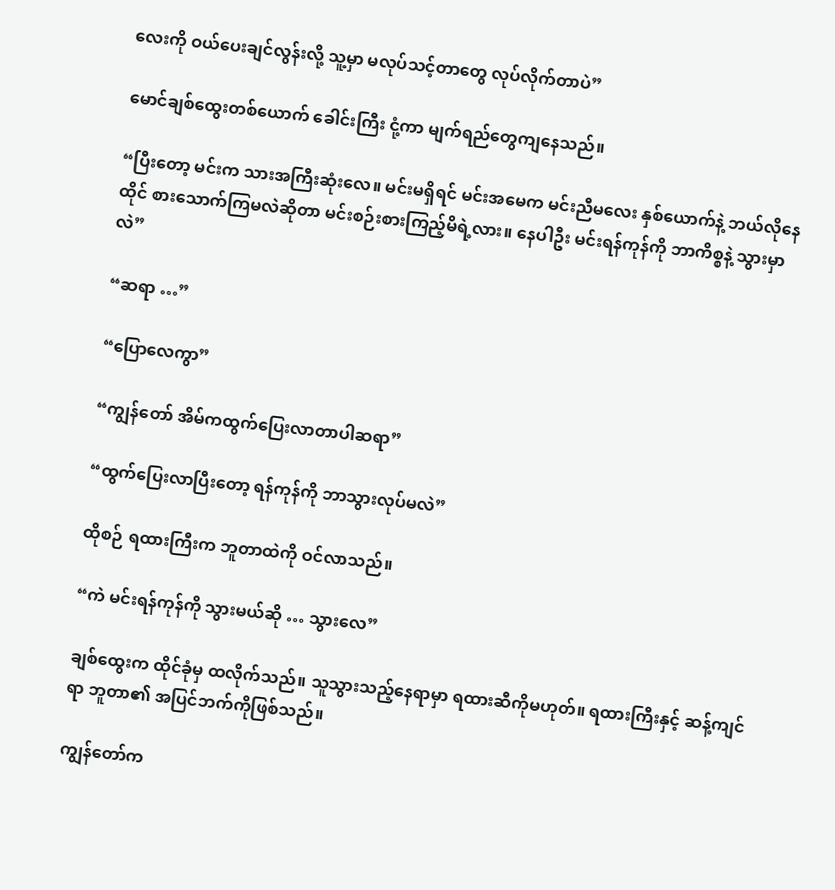လေးကို ဝယ်ပေးချင်လွန်းလို့ သူ့မှာ မလုပ်သင့်တာတွေ လုပ်လိုက်တာပဲ”

မောင်ချစ်ထွေးတစ်ယောက် ခေါင်းကြီး ငုံ့ကာ မျက်ရည်တွေကျနေသည်။

“ပြီးတော့ မင်းက သားအကြီးဆုံးလေ။ မင်းမရှိရင် မင်းအမေက မင်းညီမလေး နှစ်ယောက်နဲ့ ဘယ်လိုနေထိုင် စားသောက်ကြမလဲဆိုတာ မင်းစဉ်းစားကြည့်မိရဲ့လား။ နေပါဦး မင်းရန်ကုန်ကို ဘာကိစ္စနဲ့ သွားမှာလဲ”

“ဆရာ …”

“ပြောလေကွာ”

“ကျွန်တော် အိမ်ကထွက်ပြေးလာတာပါဆရာ”

“ထွက်ပြေးလာပြီးတော့ ရန်ကုန်ကို ဘာသွားလုပ်မလဲ”

ထိုစဉ် ရထားကြီးက ဘူတာထဲကို ဝင်လာသည်။

“ကဲ မင်းရန်ကုန်ကို သွားမယ်ဆို … သွားလေ”

ချစ်ထွေးက ထိုင်ခုံမှ ထလိုက်သည်။ သူသွားသည့်နေရာမှာ ရထားဆီကိုမဟုတ်။ ရထားကြီးနှင့် ဆန့်ကျင်ရာ ဘူတာ၏ အပြင်ဘက်ကိုဖြစ်သည်။

ကျွန်တော်က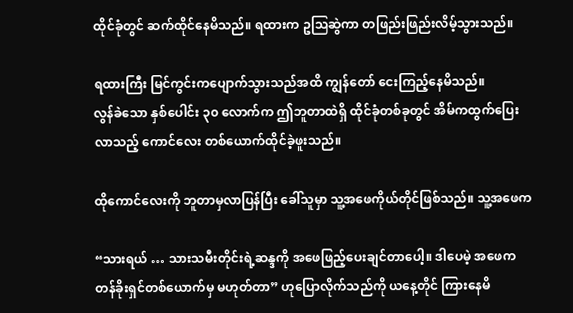ထိုင်ခုံတွင် ဆက်ထိုင်နေမိသည်။ ရထားက ဥဩဆွဲကာ တဖြည်းဖြည်းလိမ့်သွားသည်။

ရထားကြီး မြင်ကွင်းကပျောက်သွားသည်အထိ ကျွန်တော် ငေးကြည့်နေမိသည်။
လွန်ခဲသော နှစ်ပေါင်း ၃၀ လောက်က ဤဘူတာထဲရှိ ထိုင်ခုံတစ်ခုတွင် အိမ်ကထွက်ပြေးလာသည့် ကောင်လေး တစ်ယောက်ထိုင်ခဲ့ဖူးသည်။

ထိုကောင်လေးကို ဘူတာမှလာပြန်ပြီး ခေါ်သူမှာ သူ့အဖေကိုယ်တိုင်ဖြစ်သည်။ သူ့အဖေက

“သားရယ် … သားသမီးတိုင်းရဲ့ဆန္ဒကို အဖေဖြည့်ပေးချင်တာပေါ့။ ဒါပေမဲ့ အဖေက တန်ခိုးရှင်တစ်ယောက်မှ မဟုတ်တာ” ဟုပြောလိုက်သည်ကို ယနေ့တိုင် ကြားနေမိ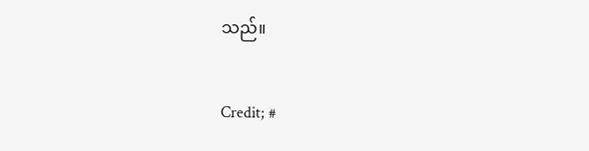သည်။

Credit; #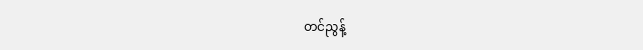တင်ညွန့်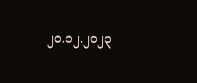၂၀.၁၂.၂၀၂၃